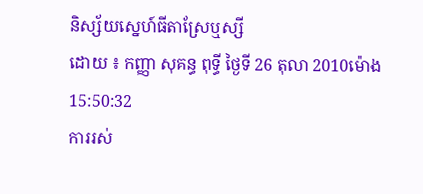និស្ស័យស្នេហ៍ធីតាស្រែឬស្សី
ដោយ ៖ កញ្ញា សុគន្ធ ពុទ្ធី ថ្ងៃទី 26 តុលា 2010ម៉ោង 15:50:32
ការរស់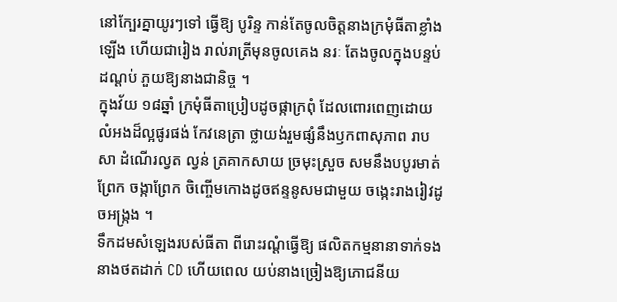នៅក្បែរគ្នាយូរៗទៅ ធ្វើឱ្យ បូរិន្ទ កាន់តែចូលចិត្ដនាងក្រមុំធីតាខ្លាំងឡើង ហើយជារៀង រាល់រាត្រីមុនចូលគេង នរៈ តែងចូលក្នុងបន្ទប់ដណ្ដប់ ភួយឱ្យនាងជានិច្ច ។
ក្នុងវ័យ ១៨ឆ្នាំ ក្រមុំធីតាប្រៀបដូចផ្កាក្រពុំ ដែលពោរពេញដោយលំអងដ៏ល្អផូរផង់ កែវនេត្រា ថ្លាយង់រួមផ្សំនឹងឫកពាសុភាព រាបសា ដំណើរល្វត ល្វន់ ត្រគាកសាយ ច្រមុះស្រួច សមនឹងបបូរមាត់ ព្រែក ចង្កាព្រែក ចិញ្ចើមកោងដូចឥន្ទនូសមជាមួយ ចង្កេះរាងរៀវដូចអង្ក្រង ។
ទឹកដមសំឡេងរបស់ធីតា ពីរោះរណ្ដំធ្វើឱ្យ ផលិតកម្មនានាទាក់ទងនាងថតដាក់ CD ហើយពេល យប់នាងច្រៀងឱ្យភោជនីយ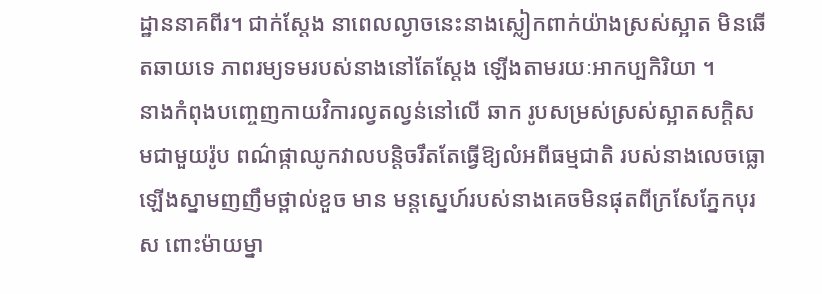ដ្ឋាននាគពីរ។ ជាក់ស្ដែង នាពេលល្ងាចនេះនាងស្លៀកពាក់យ៉ាងស្រស់ស្អាត មិនឆើតឆាយទេ ភាពរម្យទមរបស់នាងនៅតែស្ដែង ឡើងតាមរយៈអាកប្បកិរិយា ។
នាងកំពុងបញ្ចេញកាយវិការល្វតល្វន់នៅលើ ឆាក រូបសម្រស់ស្រស់ស្អាតសក្ដិសមជាមួយរ៉ូប ពណ៌ផ្កាឈូកវាលបន្ដិចរឹតតែធ្វើឱ្យលំអពីធម្មជាតិ របស់នាងលេចធ្លោឡើងស្នាមញញឹមថ្ពាល់ខួច មាន មន្ដស្នេហ៍របស់នាងគេចមិនផុតពីក្រសែភ្នែកបុរស ពោះម៉ាយម្នា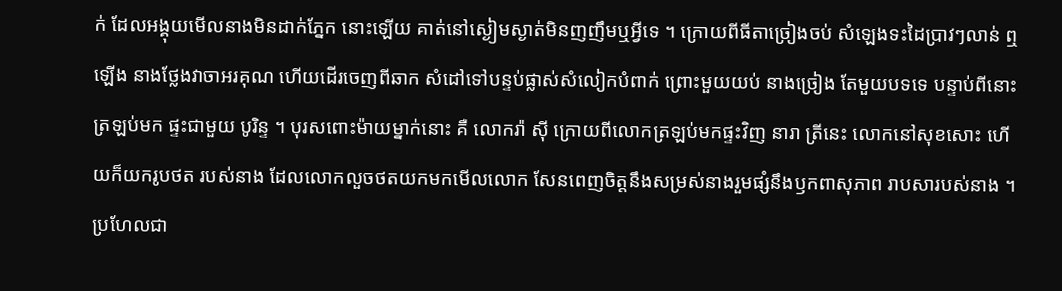ក់ ដែលអង្គុយមើលនាងមិនដាក់ភ្នែក នោះឡើយ គាត់នៅស្ងៀមស្ងាត់មិនញញឹមឬអ្វីទេ ។ ក្រោយពីធីតាច្រៀងចប់ សំឡេងទះដៃប្រាវៗលាន់ ឮឡើង នាងថ្លែងវាចាអរគុណ ហើយដើរចេញពីឆាក សំដៅទៅបន្ទប់ផ្លាស់សំលៀកបំពាក់ ព្រោះមួយយប់ នាងច្រៀង តែមួយបទទេ បន្ទាប់ពីនោះត្រឡប់មក ផ្ទះជាមួយ បូរិន្ទ ។ បុរសពោះម៉ាយម្នាក់នោះ គឺ លោករ៉ា ស៊ី ក្រោយពីលោកត្រឡប់មកផ្ទះវិញ នារា ត្រីនេះ លោកនៅសុខសោះ ហើយក៏យករូបថត របស់នាង ដែលលោកលួចថតយកមកមើលលោក សែនពេញចិត្ដនឹងសម្រស់នាងរួមផ្សំនឹងឫកពាសុភាព រាបសារបស់នាង ។ ប្រហែលជា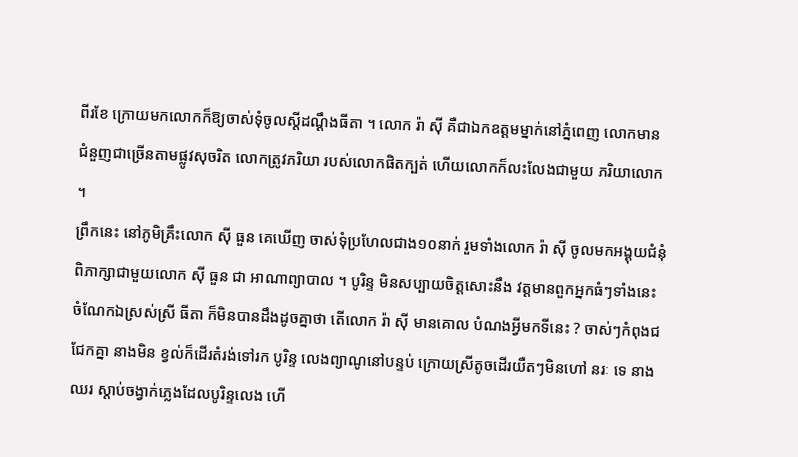ពីរខែ ក្រោយមកលោកក៏ឱ្យចាស់ទុំចូលស្ដីដណ្ដឹងធីតា ។ លោក រ៉ា ស៊ី គឺជាឯកឧត្ដមម្នាក់នៅភ្នំពេញ លោកមាន ជំនួញជាច្រើនតាមផ្លូវសុចរិត លោកត្រូវភរិយា របស់លោកផិតក្បត់ ហើយលោកក៏លះលែងជាមួយ ភរិយាលោក ។
ព្រឹកនេះ នៅភូមិគ្រឹះលោក ស៊ី ធួន គេឃើញ ចាស់ទុំប្រហែលជាង១០នាក់ រួមទាំងលោក រ៉ា ស៊ី ចូលមកអង្គុយជំនុំពិភាក្សាជាមួយលោក ស៊ី ធួន ជា អាណាព្យាបាល ។ បូរិន្ទ មិនសប្បាយចិត្ដសោះនឹង វត្ដមានពួកអ្នកធំៗទាំងនេះ ចំណែកឯស្រស់ស្រី ធីតា ក៏មិនបានដឹងដូចគ្នាថា តើលោក រ៉ា ស៊ី មានគោល បំណងអ្វីមកទីនេះ ? ចាស់ៗកំពុងជជែកគ្នា នាងមិន ខ្វល់ក៏ដើរតំរង់ទៅរក បូរិន្ទ លេងព្យាណូនៅបន្ទប់ ក្រោយស្រីតូចដើរយឺតៗមិនហៅ នរៈ ទេ នាងឈរ ស្ដាប់ចង្វាក់ភ្លេងដែលបូរិន្ទលេង ហើ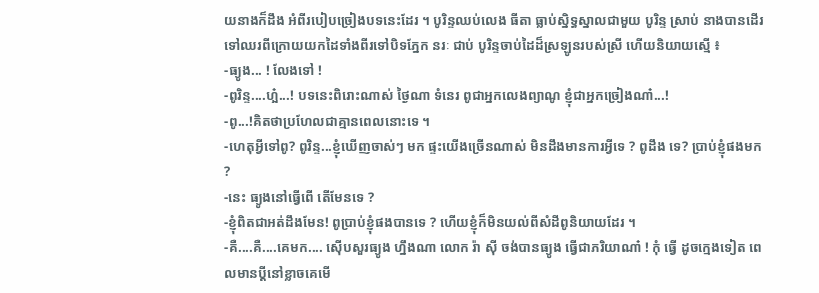យនាងក៏ដឹង អំពីរបៀបច្រៀងបទនេះដែរ ។ បូរិន្ទឈប់លេង ធីតា ធ្លាប់ស្និទ្ធស្នាលជាមួយ បូរិន្ទ ស្រាប់ នាងបានដើរ ទៅឈរពីក្រោយយកដៃទាំងពីរទៅបិទភ្នែក នរៈ ជាប់ បូរិន្ទចាប់ដៃដ៏ស្រឡូនរបស់ស្រី ហើយនិយាយស្មើ ៖
-ធ្យូង... ! លែងទៅ !
-ពូរិន្ទ....ហ្អ៎...! បទនេះពិរោះណាស់ ថ្ងៃណា ទំនេរ ពូជាអ្នកលេងព្យាណូ ខ្ញុំជាអ្នកច្រៀងណា៎...!
-ពូ...!គិតថាប្រហែលជាគ្មានពេលនោះទេ ។
-ហេតុអ្វីទៅពូ? ពូរិន្ទ...ខ្ញុំឃើញចាស់ៗ មក ផ្ទះយើងច្រើនណាស់ មិនដឹងមានការអ្វីទេ ? ពូដឹង ទេ? ប្រាប់ខ្ញុំផងមក ?
-នេះ ធ្យូងនៅធ្វើពើ តើមែនទេ ?
-ខ្ញុំពិតជាអត់ដឹងមែន! ពូប្រាប់ខ្ញុំផងបានទេ ? ហើយខ្ញុំក៏មិនយល់ពីសំដីពូនិយាយដែរ ។
-គឺ....គឺ....គេមក.... ស៊ើបសួរធ្យូង ហ្នឹងណា លោក រ៉ា ស៊ី ចង់បានធ្យូង ធ្វើជាភរិយាណា៎ ! កុំ ធ្វើ ដូចក្មេងទៀត ពេលមានប្ដីនៅខ្លាចគេមើ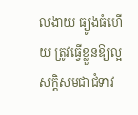លងាយ ធ្យូងធំហើយ ត្រូវធ្វើខ្លួនឱ្យល្អសក្ដិសមជាជំទាវ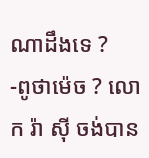ណាដឹងទេ ?
-ពូថាម៉េច ? លោក រ៉ា ស៊ី ចង់បាន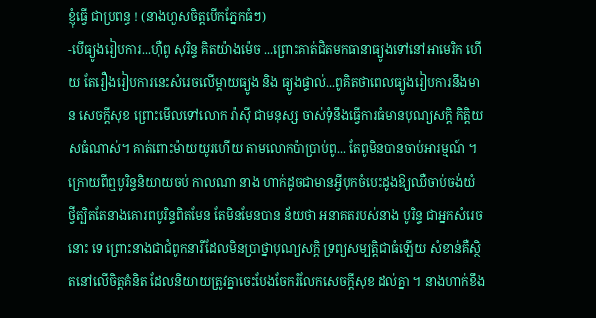ខ្ញុំធ្វើ ជាប្រពន្ធ ! (នាងហួសចិត្ដបើកភ្នែកធំៗ)
-បើធ្យូងរៀបការ...ហ៊ឺពូ សុរិន្ទ គិតយ៉ាងម៉េច ...ព្រោះគាត់ជិតមកធានាធ្យូងទៅនៅអាមេរិក ហើយ តែរឿងរៀបការនេះសំរេចលើម្ដាយធ្យូង និង ធ្យូងផ្ទាល់...ពូគិតថាពេលធ្យូងរៀបការនឹងមាន សេចក្ដីសុខ ព្រោះមើលទៅលោក រ៉ាស៊ី ជាមនុស្ស ចាស់ទុំនឹងធ្វើការធំមានបុណ្យសក្ដិ កិត្ដិយសធំណាស់។ គាត់ពោះម៉ាយយូរហើយ តាមលោកប៉ាប្រាប់ពូ... តែពូមិនបានចាប់អារម្មណ៍ ។
ក្រោយពីឮបូរិន្ទនិយាយចប់ កាលណា នាង ហាក់ដូចជាមានអ្វីបុកចំបេះដូងឱ្យឈឺចាប់ចង់យំ ថ្វីត្បិតតែនាងគោរពបូរិន្ទពិតមែន តែមិនមែនបាន ន័យថា អនាគតរបស់នាង បូរិន្ទ ជាអ្នកសំរេចនោះ ទេ ព្រោះនាងជាជំពូកនារីដែលមិនប្រាថ្នាបុណ្យសក្ដិ ទ្រព្យសម្បត្ដិជាធំឡើយ សំខាន់គឺស្ថិតនៅលើចិត្ដគំនិត ដែលនិយាយត្រូវគ្នាចេះបែងចែករំលែកសេចក្ដីសុខ ដល់គ្នា ។ នាងហាក់ខឹង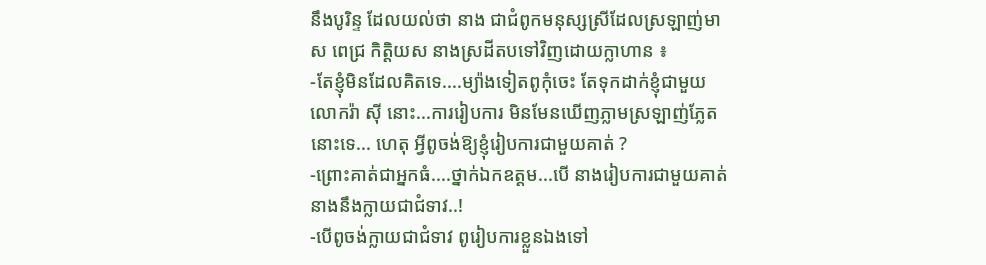នឹងបូរិន្ទ ដែលយល់ថា នាង ជាជំពូកមនុស្សស្រីដែលស្រឡាញ់មាស ពេជ្រ កិត្ដិយស នាងស្រដីតបទៅវិញដោយក្លាហាន ៖
-តែខ្ញុំមិនដែលគិតទេ....ម្យ៉ាងទៀតពូកុំចេះ តែទុកដាក់ខ្ញុំជាមួយលោករ៉ា ស៊ី នោះ...ការរៀបការ មិនមែនឃើញភ្លាមស្រឡាញ់ភ្លែតនោះទេ... ហេតុ អ្វីពូចង់ឱ្យខ្ញុំរៀបការជាមួយគាត់ ?
-ព្រោះគាត់ជាអ្នកធំ....ថ្នាក់ឯកឧត្ដម...បើ នាងរៀបការជាមួយគាត់នាងនឹងក្លាយជាជំទាវ..!
-បើពូចង់ក្លាយជាជំទាវ ពូរៀបការខ្លួនឯងទៅ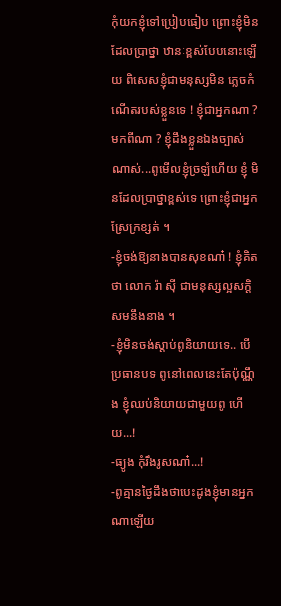កុំយកខ្ញុំទៅប្រៀបធៀប ព្រោះខ្ញុំមិនដែលប្រាថ្នា ឋានៈខ្ពស់បែបនោះឡើយ ពិសេសខ្ញុំជាមនុស្សមិន ភ្លេចកំណើតរបស់ខ្លួនទេ ! ខ្ញុំជាអ្នកណា ? មកពីណា ? ខ្ញុំដឹងខ្លួនឯងច្បាស់ណាស់...ពូមើលខ្ញុំច្រឡំហើយ ខ្ញុំ មិនដែលប្រាថ្នាខ្ពស់ទេ ព្រោះខ្ញុំជាអ្នកស្រែក្រខ្សត់ ។
-ខ្ញុំចង់ឱ្យនាងបានសុខណា៎ ! ខ្ញុំគិតថា លោក រ៉ា ស៊ី ជាមនុស្សល្អសក្ដិសមនឹងនាង ។
-ខ្ញុំមិនចង់ស្ដាប់ពូនិយាយទេ.. បើប្រធានបទ ពូនៅពេលនេះតែប៉ុណ្ណឹង ខ្ញុំឈប់និយាយជាមួយពូ ហើយ...!
-ធ្យូង កុំរឹងរូសណា៎...!
-ពូគ្មានថ្ងៃដឹងថាបេះដូងខ្ញុំមានអ្នកណាឡើយ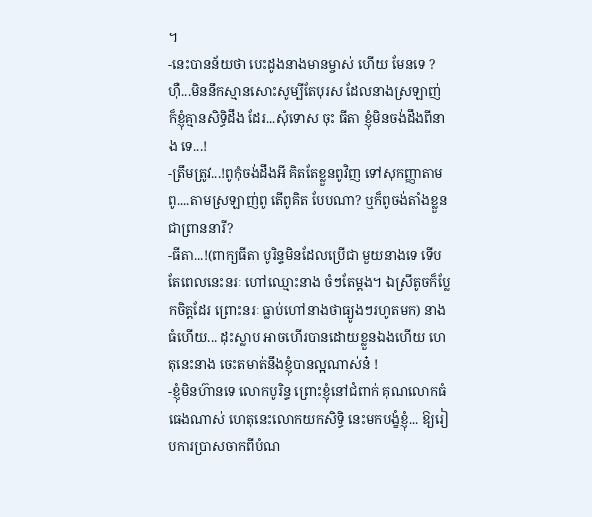។
-នេះបានន័យថា បេះដូងនាងមានម្ចាស់ ហើយ មែនទេ ? ហ៊ឺ...មិននឹកស្មានសោះសូម្បីតែបុរស ដែលនាងស្រឡាញ់ ក៏ខ្ញុំគ្មានសិទ្ធិដឹង ដែរ...សុំទោស ចុះ ធីតា ខ្ញុំមិនចង់ដឹងពីនាង ទេ...!
-ត្រឹមត្រូវ...!ពូកុំចង់ដឹងអី គិតតែខ្លួនពូវិញ ទៅសុកញ្ញាតាមពូ....តាមស្រឡាញ់ពូ តើពូគិត បែបណា? ឬក៏ពូចង់តាំងខ្លួនជាព្រាននារី?
-ធីតា...!(ពាក្យធីតា បូរិន្ទមិនដែលប្រើជា មួយនាងទេ ទើបតែពេលនេះនរៈ ហៅឈ្មោះនាង ចំៗតែម្ដង។ ឯស្រីតូចក៏ប្លែកចិត្ដដែរ ព្រោះនរៈ ធ្លាប់ហៅនាងថាធ្យូងៗរហូតមក) នាងធំហើយ... ដុះស្លាប អាចហើរបានដោយខ្លួនឯងហើយ ហេតុនេះនាង ចេះតមាត់នឹងខ្ញុំបានល្អណាស់ន៎ !
-ខ្ញុំមិនហ៊ានទេ លោកបូរិន្ទ ព្រោះខ្ញុំនៅជំពាក់ គុណលោកធំធេងណាស់ ហេតុនេះលោកយកសិទ្ធិ នេះមកបង្ខំខ្ញុំ... ឱ្យរៀបការប្រាសចាកពីបំណ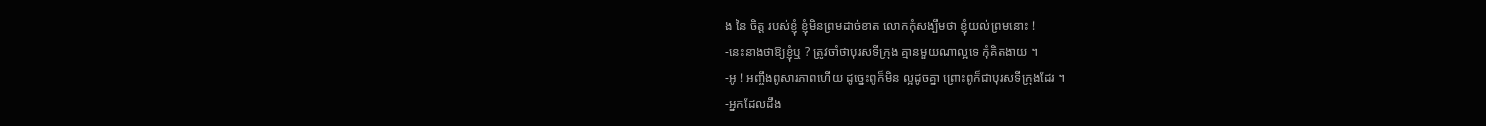ង នៃ ចិត្ដ របស់ខ្ញុំ ខ្ញុំមិនព្រមដាច់ខាត លោកកុំសង្បឹមថា ខ្ញុំយល់ព្រមនោះ !
-នេះនាងថាឱ្យខ្ញុំឬ ? ត្រូវចាំថាបុរសទីក្រុង គ្មានមួយណាល្អទេ កុំគិតងាយ ។
-អូ ! អញ្ចឹងពូសារភាពហើយ ដូច្នេះពូក៏មិន ល្អដូចគ្នា ព្រោះពូក៏ជាបុរសទីក្រុងដែរ ។
-អ្នកដែលដឹង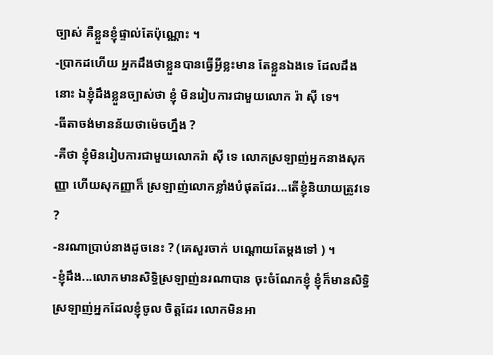ច្បាស់ គឺខ្លួនខ្ញុំផ្ទាល់តែប៉ុណ្ណោះ ។
-ប្រាកដហើយ អ្នកដឹងថាខ្លួនបានធ្វើអ្វីខ្លះមាន តែខ្លួនឯងទេ ដែលដឹងនោះ ឯខ្ញុំដឹងខ្លួនច្បាស់ថា ខ្ញុំ មិនរៀបការជាមួយលោក រ៉ា ស៊ី ទេ។
-ធីតាចង់មានន័យថាម៉េចហ្នឹង ?
-គឺថា ខ្ញុំមិនរៀបការជាមួយលោករ៉ា ស៊ី ទេ លោកស្រឡាញ់អ្នកនាងសុកញ្ញា ហើយសុកញ្ញាក៏ ស្រឡាញ់លោកខ្លាំងបំផុតដែរ...តើខ្ញុំនិយាយត្រូវទេ ?
-នរណាប្រាប់នាងដូចនេះ ? (គេសួរចាក់ បណ្ដោយតែម្ដងទៅ ) ។
-ខ្ញុំដឹង...លោកមានសិទ្ធិស្រឡាញ់នរណាបាន ចុះចំណែកខ្ញុំ ខ្ញុំក៏មានសិទ្ធិស្រឡាញ់អ្នកដែលខ្ញុំចូល ចិត្ដដែរ លោកមិនអា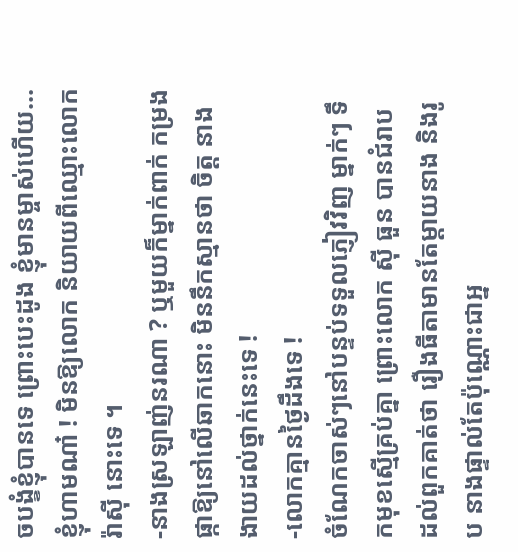ចបង្ខំខ្ញុំបានទេ ព្រោះបេះដូង ខ្ញុំមានម្ចាស់ហើយ... ខ្ញុំហាមណា៎ ! មិនឱ្យលោក និយាយពីឈ្មោះលោក រ៉ាស៊ី នោះទេ ។
-នាងស្រឡាញ់នរណា ? ឬមួយក៏ម្នាក់ពាក់ កម្រងផ្កាឱ្យនៅលើឆាកនោះ មិននឹកស្មានថា ចិត្ដ នាងងាយដល់ថ្នាក់នេះទេ !
-លោកគ្មានថ្ងៃដឹងទេ !
ចំណែកចាស់ៗនៅបន្ទប់ទទួលភ្ញៀវវិញ ម្នាក់ៗ ទឹកមុខស្មើគ្រប់គ្នា ព្រោះលោក ស៊ី ធួន បានជំរាប ដល់ពួកគាត់ថា រឿងធីតាមានតែម្ដាយនាង និងរូប នាងផ្ទាល់តែប៉ុណ្ណោះជាអ្ន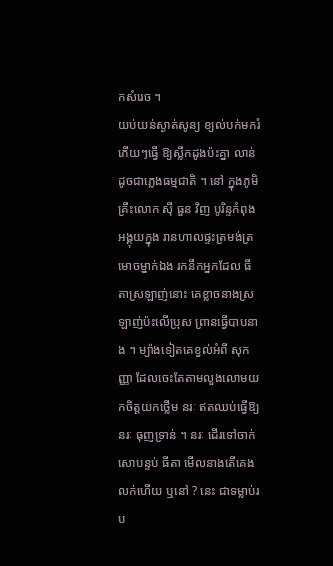កសំរេច ។
យប់យន់ស្ងាត់សូន្យ ខ្យល់បក់មករំភើយៗធ្វើ ឱ្យស្លឹកដូងប៉ះគ្នា លាន់ដូចជាភ្លេងធម្មជាតិ ។ នៅ ក្នុងភូមិគ្រឹះលោក ស៊ី ធួន វិញ បូរិន្ទកំពុងអង្គុយក្នុង រានហាលផ្ទះត្រមង់ត្រមោចម្នាក់ឯង រកនឹកអ្នកដែល ធីតាស្រឡាញ់នោះ គេខ្លាចនាងស្រឡាញ់ប៉ះលើប្រុស ព្រានធ្វើបាបនាង ។ ម្យ៉ាងទៀតគេខ្វល់អំពី សុកញ្ញា ដែលចេះតែតាមលួងលោមយកចិត្ដយកថ្លើម នរៈ ឥតឈប់ធ្វើឱ្យ នរៈ ធុញទ្រាន់ ។ នរៈ ដើរទៅចាក់ សោបន្ទប់ ធីតា មើលនាងតើគេងលក់ហើយ ឬនៅ ? នេះ ជាទម្លាប់រប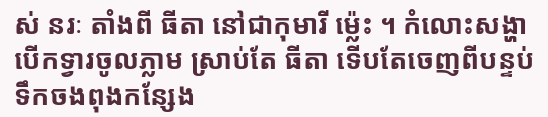ស់ នរៈ តាំងពី ធីតា នៅជាកុមារី ម្ល៉េះ ។ កំលោះសង្ហាបើកទ្វារចូលភ្លាម ស្រាប់តែ ធីតា ទើបតែចេញពីបន្ទប់ទឹកចងពុងកន្សែង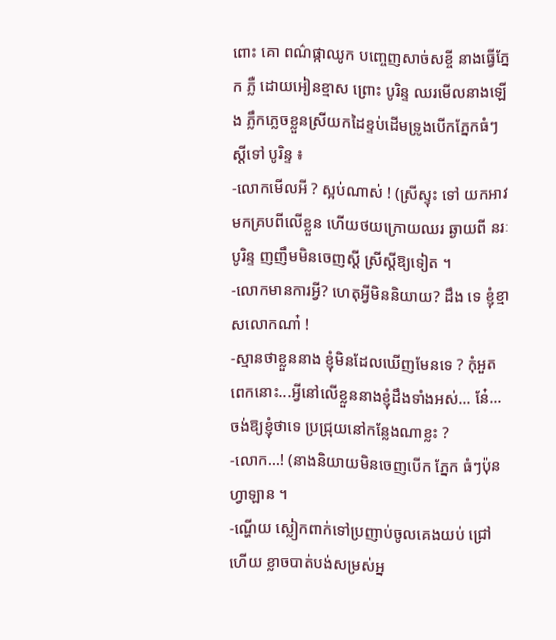ពោះ គោ ពណ៌ផ្កាឈូក បញ្ចេញសាច់សខ្ចី នាងធ្វើភ្នែក ភ្លឺ ដោយអៀនខ្មាស ព្រោះ បូរិន្ទ ឈរមើលនាងឡើង ភ្លឹកភ្លេចខ្លួនស្រីយកដៃខ្ទប់ដើមទ្រូងបើកភ្នែកធំៗ ស្ដីទៅ បូរិន្ទ ៖
-លោកមើលអី ? ស្អប់ណាស់ ! (ស្រីស្ទុះ ទៅ យកអាវមកគ្របពីលើខ្លួន ហើយថយក្រោយឈរ ឆ្ងាយពី នរៈ បូរិន្ទ ញញឹមមិនចេញស្ដី ស្រីស្ដីឱ្យទៀត ។
-លោកមានការអ្វី? ហេតុអ្វីមិននិយាយ? ដឹង ទេ ខ្ញុំខ្មាសលោកណា៎ !
-ស្មានថាខ្លួននាង ខ្ញុំមិនដែលឃើញមែនទេ ? កុំអួតពេកនោះ...អ្វីនៅលើខ្លួននាងខ្ញុំដឹងទាំងអស់... នែ៎... ចង់ឱ្យខ្ញុំថាទេ ប្រជ្រុយនៅកន្លែងណាខ្លះ ?
-លោក...! (នាងនិយាយមិនចេញបើក ភ្នែក ធំៗប៉ុនហ្វាឡាន ។
-ណ្ហើយ ស្លៀកពាក់ទៅប្រញាប់ចូលគេងយប់ ជ្រៅហើយ ខ្លាចបាត់បង់សម្រស់អ្ន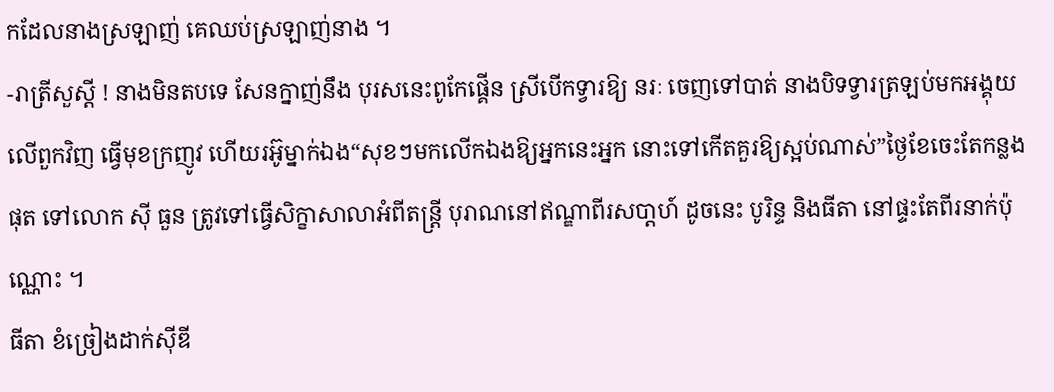កដែលនាងស្រឡាញ់ គេឈប់ស្រឡាញ់នាង ។
-រាត្រីសួស្ដី ! នាងមិនតបទេ សែនក្នាញ់នឹង បុរសនេះពូកែផ្គើន ស្រីបើកទ្វារឱ្យ នរៈ ចេញទៅបាត់ នាងបិទទ្វារត្រឡប់មកអង្គុយលើពួកវិញ ធ្វើមុខក្រញូវ ហើយរអ៊ូម្នាក់ឯង“សុខៗមកលើកឯងឱ្យអ្នកនេះអ្នក នោះទៅកើតគួរឱ្យស្អប់ណាស់”ថ្ងៃខែចេះតែកន្លងផុត ទៅលោក ស៊ី ធួន ត្រូវទៅធ្វើសិក្ខាសាលាអំពីតន្ដ្រី បុរាណនៅឥណ្ឌាពីរសបា្ដហ៍ ដូចនេះ បូរិន្ទ និងធីតា នៅផ្ទះតែពីរនាក់ប៉ុណ្ណោះ ។
ធីតា ខំច្រៀងដាក់ស៊ីឌី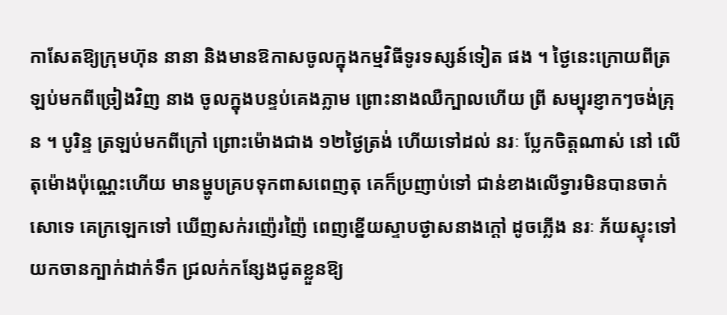កាសែតឱ្យក្រុមហ៊ុន នានា និងមានឱកាសចូលក្នុងកម្មវិធីទូរទស្សន៍ទៀត ផង ។ ថ្ងៃនេះក្រោយពីត្រឡប់មកពីច្រៀងវិញ នាង ចូលក្នុងបន្ទប់គេងភ្លាម ព្រោះនាងឈឺក្បាលហើយ ព្រី សម្បុរខ្ញាកៗចង់គ្រុន ។ បូរិន្ទ ត្រឡប់មកពីក្រៅ ព្រោះម៉ោងជាង ១២ថ្ងៃត្រង់ ហើយទៅដល់ នរៈ ប្លែកចិត្ដណាស់ នៅ លើតុម៉ោងប៉ុណ្ណេះហើយ មានម្ហូបគ្របទុកពាសពេញតុ គេក៏ប្រញាប់ទៅ ជាន់ខាងលើទ្វារមិនបានចាក់សោទេ គេក្រឡេកទៅ ឃើញសក់រញ៉េរញ៉ៃ ពេញខ្នើយស្ទាបថ្ងាសនាងក្ដៅ ដូចភ្លើង នរៈ ភ័យស្ទុះទៅយកចានក្បាក់ដាក់ទឹក ជ្រលក់កន្សែងជូតខ្លួនឱ្យ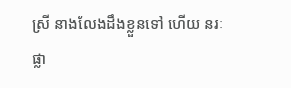ស្រី នាងលែងដឹងខ្លួនទៅ ហើយ នរៈ ផ្លា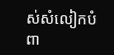ស់សំលៀកបំពា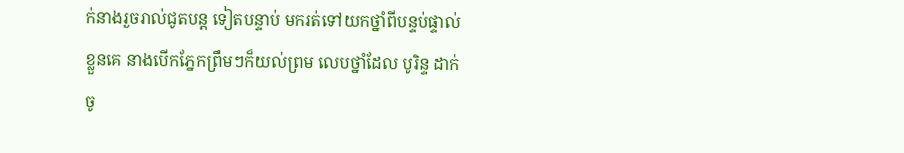ក់នាងរួចរាល់ជូតបន្ដ ទៀតបន្ទាប់ មករត់ទៅយកថ្នាំពីបន្ទប់ផ្ទាល់ខ្លួនគេ នាងបើកភ្នែកព្រឹមៗក៏យល់ព្រម លេបថ្នាំដែល បូរិន្ទ ដាក់ចូ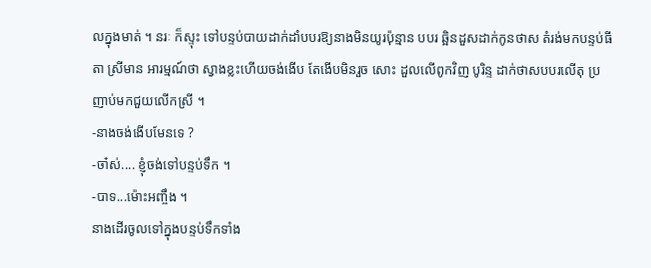លក្នុងមាត់ ។ នរៈ ក៏ស្ទុះ ទៅបន្ទប់បាយដាក់ដាំបបរឱ្យនាងមិនយូរប៉ុន្មាន បបរ ឆ្អិនដួសដាក់កូនថាស តំរង់មកបន្ទប់ធីតា ស្រីមាន អារម្មណ៍ថា ស្វាងខ្លះហើយចង់ងើប តែងើបមិនរួច សោះ ដួលលើពូកវិញ បូរិន្ទ ដាក់ថាសបបរលើតុ ប្រញាប់មកជួយលើកស្រី ។
-នាងចង់ងើបមែនទេ ?
-ចា៎ស់.... ខ្ញុំចង់ទៅបន្ទប់ទឹក ។
-បាទ...ម៉ោះអញ្ចឹង ។
នាងដើរចូលទៅក្នុងបន្ទប់ទឹកទាំង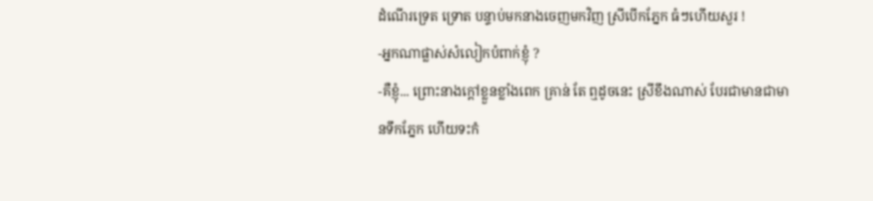ដំណើរទ្រេត ទ្រោត បន្ទាប់មកនាងចេញមកវិញ ស្រីបើកភ្នែក ធំៗហើយសួរ !
-អ្នកណាផ្លាស់សំលៀកបំពាក់ខ្ញុំ ?
-គឺខ្ញុំ... ព្រោះនាងក្ដៅខ្លួនខ្លាំងពេក គ្រាន់ តែ ឮដូចនេះ ស្រីខឹងណាស់ បែរជាមានជាមានទឹកភ្នែក ហើយទះកំ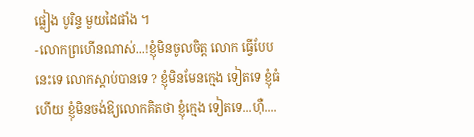ផ្លៀង បូរិន្ទ មួយដៃផាំង ។
-លោកព្រហើនណាស់...!ខ្ញុំមិនចូលចិត្ដ លោក ធ្វើបែបនេះទេ លោកស្ដាប់បានទេ ? ខ្ញុំមិនមែនក្មេង ទៀតទេ ខ្ញុំធំហើយ ខ្ញុំមិនចង់ឱ្យលោកគិតថា ខ្ញុំក្មេង ទៀតទេ...ហ៊ឺ....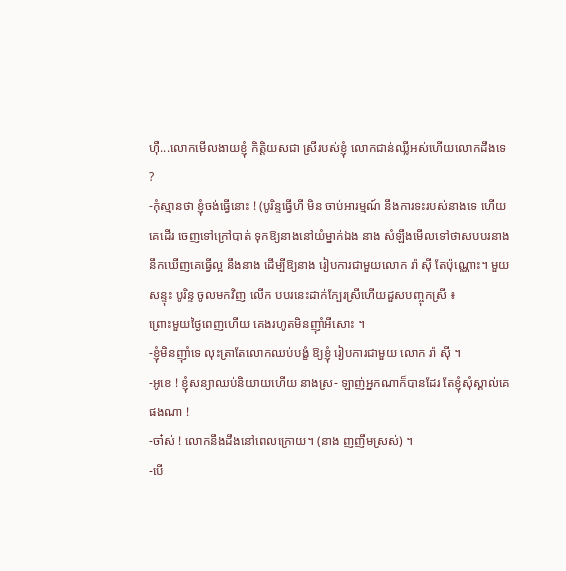ហ៊ឺ...លោកមើលងាយខ្ញុំ កិត្ដិយសជា ស្រីរបស់ខ្ញុំ លោកជាន់ឈ្លីអស់ហើយលោកដឹងទេ ?
-កុំស្មានថា ខ្ញុំចង់ធ្វើនោះ ! (បូរិន្ទធ្វើហី មិន ចាប់អារម្មណ៍ នឹងការទះរបស់នាងទេ ហើយគេដើរ ចេញទៅក្រៅបាត់ ទុកឱ្យនាងនៅយំម្នាក់ឯង នាង សំឡឹងមើលទៅថាសបបរនាងនឹកឃើញគេធ្វើល្អ នឹងនាង ដើម្បីឱ្យនាង រៀបការជាមួយលោក រ៉ា ស៊ី តែប៉ុណ្ណោះ។ មួយ សន្ទុះ បូរិន្ទ ចូលមកវិញ លើក បបរនេះដាក់ក្បែរស្រីហើយដួសបញ្ចុកស្រី ៖
ព្រោះមួយថ្ងៃពេញហើយ គេងរហូតមិនញ៉ាំអីសោះ ។
-ខ្ញុំមិនញ៉ាំទេ លុះត្រាតែលោកឈប់បង្ខំ ឱ្យខ្ញុំ រៀបការជាមួយ លោក រ៉ា ស៊ី ។
-អូខេ ! ខ្ញុំសន្យាឈប់និយាយហើយ នាងស្រ- ឡាញ់អ្នកណាក៏បានដែរ តែខ្ញុំសុំស្គាល់គេផងណា !
-ចា៎ស់ ! លោកនឹងដឹងនៅពេលក្រោយ។ (នាង ញញឹមស្រស់) ។
-បើ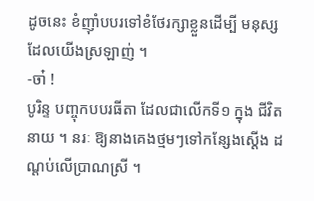ដូចនេះ ខំញ៉ាំបបរទៅខំថែរក្សាខ្លួនដើម្បី មនុស្សដែលយើងស្រឡាញ់ ។
-ចា៎ !
បូរិន្ទ បញ្ចុកបបរធីតា ដែលជាលើកទី១ ក្នុង ជីវិតនាយ ។ នរៈ ឱ្យនាងគេងថ្មមៗទៅកន្សែងស្ដើង ដណ្ដប់លើប្រាណស្រី ។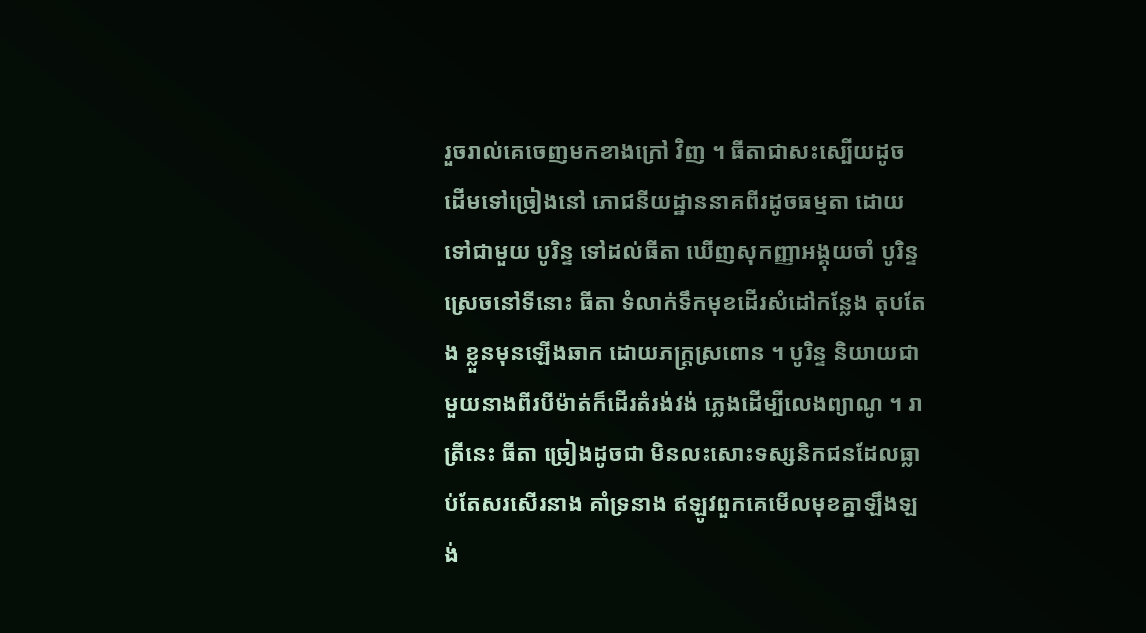រួចរាល់គេចេញមកខាងក្រៅ វិញ ។ ធីតាជាសះស្បើយដូច ដើមទៅច្រៀងនៅ ភោជនីយដ្ឋាននាគពីរដូចធម្មតា ដោយទៅជាមួយ បូរិន្ទ ទៅដល់ធីតា ឃើញសុកញ្ញាអង្គុយចាំ បូរិន្ទ ស្រេចនៅទីនោះ ធីតា ទំលាក់ទឹកមុខដើរសំដៅកន្លែង តុបតែង ខ្លួនមុនឡើងឆាក ដោយភក្ដ្រស្រពោន ។ បូរិន្ទ និយាយជាមួយនាងពីរបីម៉ាត់ក៏ដើរតំរង់វង់ ភ្លេងដើម្បីលេងព្យាណូ ។ រាត្រីនេះ ធីតា ច្រៀងដូចជា មិនលះសោះទស្សនិកជនដែលធ្លាប់តែសរសើរនាង គាំទ្រនាង ឥឡូវពួកគេមើលមុខគ្នាឡឹងឡង់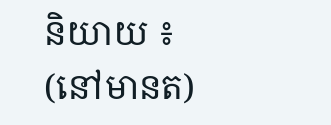និយាយ ៖
(នៅមានត)